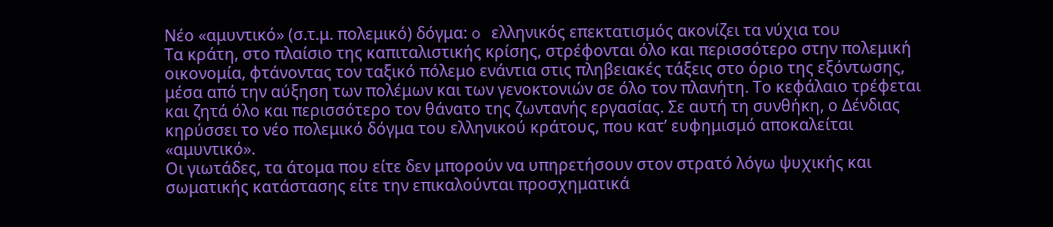Νέο «αμυντικό» (σ.τ.μ. πολεμικό) δόγμα: o ελληνικός επεκτατισμός ακονίζει τα νύχια του
Τα κράτη, στο πλαίσιο της καπιταλιστικής κρίσης, στρέφονται όλο και περισσότερο στην πολεμική οικονομία, φτάνοντας τον ταξικό πόλεμο ενάντια στις πληβειακές τάξεις στο όριο της εξόντωσης, μέσα από την αύξηση των πολέμων και των γενοκτονιών σε όλο τον πλανήτη. Το κεφάλαιο τρέφεται και ζητά όλο και περισσότερο τον θάνατο της ζωντανής εργασίας. Σε αυτή τη συνθήκη, ο Δένδιας κηρύσσει το νέο πολεμικό δόγμα του ελληνικού κράτους, που κατ’ ευφημισμό αποκαλείται «αμυντικό».
Οι γιωτάδες, τα άτομα που είτε δεν μπορούν να υπηρετήσουν στον στρατό λόγω ψυχικής και σωματικής κατάστασης είτε την επικαλούνται προσχηματικά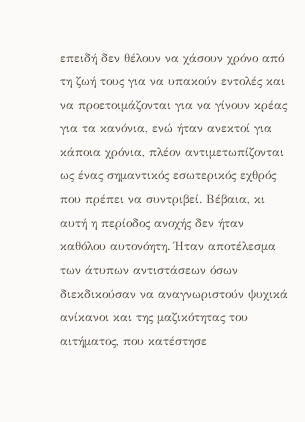επειδή δεν θέλουν να χάσουν χρόνο από τη ζωή τους για να υπακούν εντολές και να προετοιμάζονται για να γίνουν κρέας για τα κανόνια, ενώ ήταν ανεκτοί για κάποια χρόνια, πλέον αντιμετωπίζονται ως ένας σημαντικός εσωτερικός εχθρός που πρέπει να συντριβεί. Βέβαια, κι αυτή η περίοδος ανοχής δεν ήταν καθόλου αυτονόητη. Ήταν αποτέλεσμα των άτυπων αντιστάσεων όσων διεκδικούσαν να αναγνωριστούν ψυχικά ανίκανοι και της μαζικότητας του αιτήματος, που κατέστησε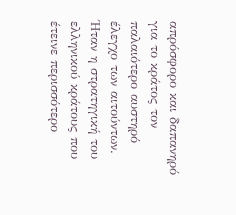απρόσφορο και δαπανηρό για το κράτος τον παλαιότερο αυστηρό έλεγχο των αιτούντων. Ήταν η στρατηγική του ελληνικού κράτους που έτεινε περισσότερο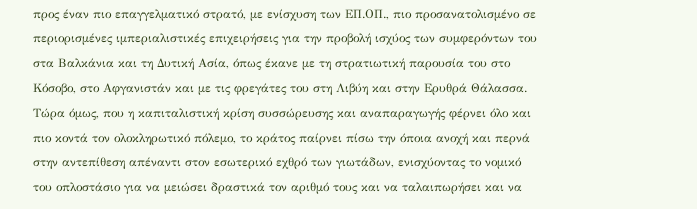προς έναν πιο επαγγελματικό στρατό, με ενίσχυση των ΕΠ.ΟΠ., πιο προσανατολισμένο σε περιορισμένες ιμπεριαλιστικές επιχειρήσεις για την προβολή ισχύος των συμφερόντων του στα Βαλκάνια και τη Δυτική Ασία, όπως έκανε με τη στρατιωτική παρουσία του στο Κόσοβο, στο Αφγανιστάν και με τις φρεγάτες του στη Λιβύη και στην Ερυθρά Θάλασσα. Τώρα όμως, που η καπιταλιστική κρίση συσσώρευσης και αναπαραγωγής φέρνει όλο και πιο κοντά τον ολοκληρωτικό πόλεμο, το κράτος παίρνει πίσω την όποια ανοχή και περνά στην αντεπίθεση απέναντι στον εσωτερικό εχθρό των γιωτάδων, ενισχύοντας το νομικό του οπλοστάσιο για να μειώσει δραστικά τον αριθμό τους και να ταλαιπωρήσει και να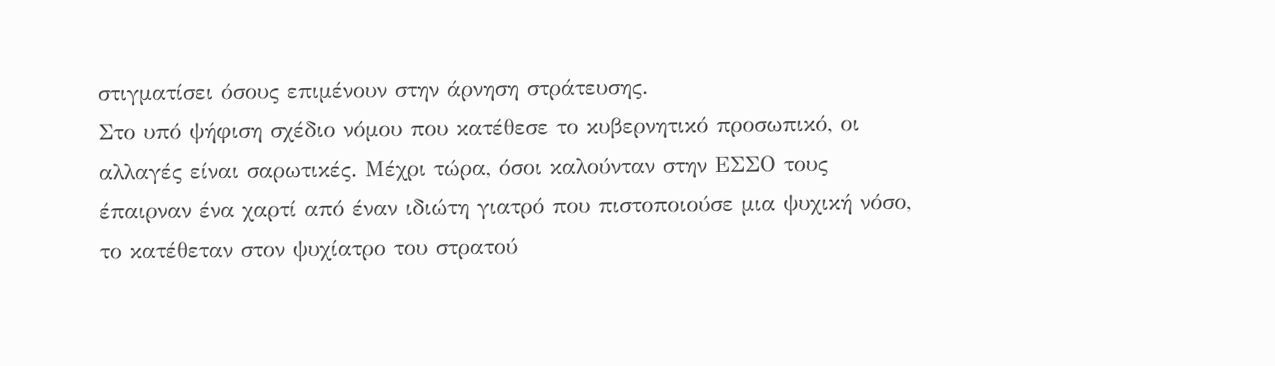στιγματίσει όσους επιμένουν στην άρνηση στράτευσης.
Στο υπό ψήφιση σχέδιο νόμου που κατέθεσε το κυβερνητικό προσωπικό, οι αλλαγές είναι σαρωτικές. Μέχρι τώρα, όσοι καλούνταν στην ΕΣΣΟ τους έπαιρναν ένα χαρτί από έναν ιδιώτη γιατρό που πιστοποιούσε μια ψυχική νόσο, το κατέθεταν στον ψυχίατρο του στρατού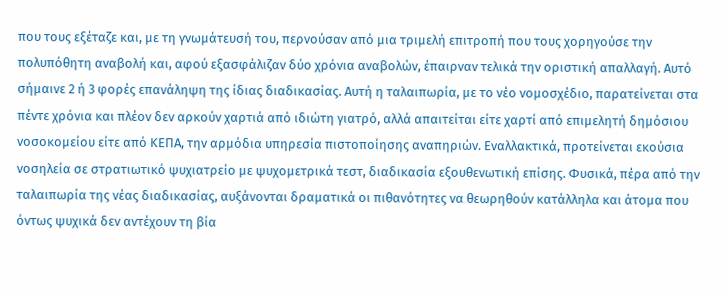που τους εξέταζε και, με τη γνωμάτευσή του, περνούσαν από μια τριμελή επιτροπή που τους χορηγούσε την πολυπόθητη αναβολή και, αφού εξασφάλιζαν δύο χρόνια αναβολών, έπαιρναν τελικά την οριστική απαλλαγή. Αυτό σήμαινε 2 ή 3 φορές επανάληψη της ίδιας διαδικασίας. Αυτή η ταλαιπωρία, με το νέο νομοσχέδιο, παρατείνεται στα πέντε χρόνια και πλέον δεν αρκούν χαρτιά από ιδιώτη γιατρό, αλλά απαιτείται είτε χαρτί από επιμελητή δημόσιου νοσοκομείου είτε από ΚΕΠΑ, την αρμόδια υπηρεσία πιστοποίησης αναπηριών. Εναλλακτικά, προτείνεται εκούσια νοσηλεία σε στρατιωτικό ψυχιατρείο με ψυχομετρικά τεστ, διαδικασία εξουθενωτική επίσης. Φυσικά, πέρα από την ταλαιπωρία της νέας διαδικασίας, αυξάνονται δραματικά οι πιθανότητες να θεωρηθούν κατάλληλα και άτομα που όντως ψυχικά δεν αντέχουν τη βία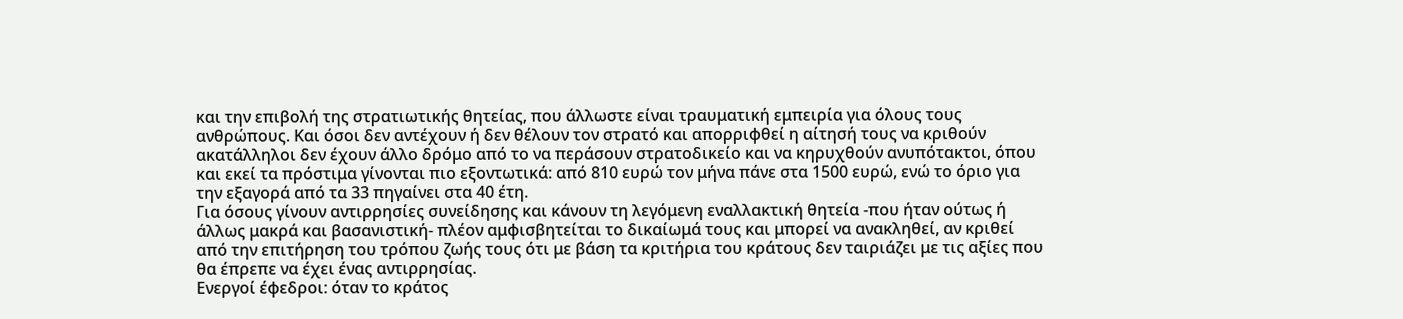και την επιβολή της στρατιωτικής θητείας, που άλλωστε είναι τραυματική εμπειρία για όλους τους ανθρώπους. Και όσοι δεν αντέχουν ή δεν θέλουν τον στρατό και απορριφθεί η αίτησή τους να κριθούν ακατάλληλοι δεν έχουν άλλο δρόμο από το να περάσουν στρατοδικείο και να κηρυχθούν ανυπότακτοι, όπου και εκεί τα πρόστιμα γίνονται πιο εξοντωτικά: από 810 ευρώ τον μήνα πάνε στα 1500 ευρώ, ενώ το όριο για την εξαγορά από τα 33 πηγαίνει στα 40 έτη.
Για όσους γίνουν αντιρρησίες συνείδησης και κάνουν τη λεγόμενη εναλλακτική θητεία -που ήταν ούτως ή άλλως μακρά και βασανιστική- πλέον αμφισβητείται το δικαίωμά τους και μπορεί να ανακληθεί, αν κριθεί από την επιτήρηση του τρόπου ζωής τους ότι με βάση τα κριτήρια του κράτους δεν ταιριάζει με τις αξίες που θα έπρεπε να έχει ένας αντιρρησίας.
Ενεργοί έφεδροι: όταν το κράτος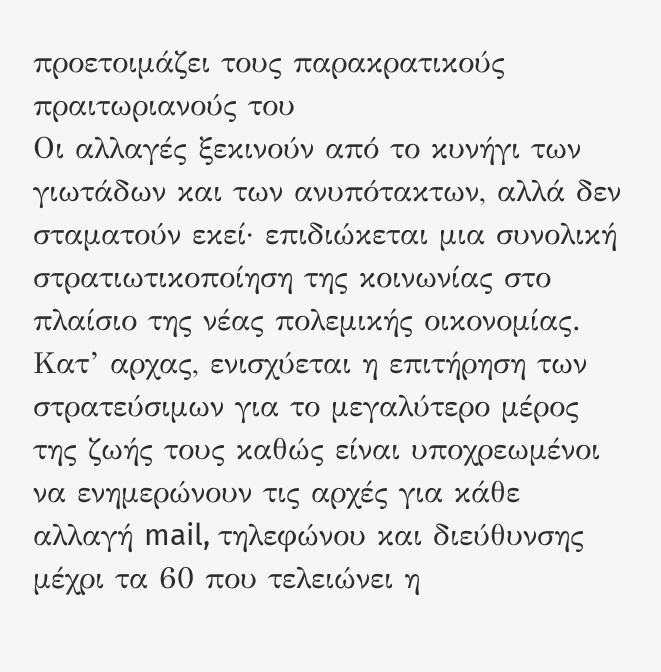προετοιμάζει τους παρακρατικούς πραιτωριανούς του
Οι αλλαγές ξεκινούν από το κυνήγι των γιωτάδων και των ανυπότακτων, αλλά δεν σταματούν εκεί· επιδιώκεται μια συνολική στρατιωτικοποίηση της κοινωνίας στο πλαίσιο της νέας πολεμικής οικονομίας.
Κατ’ αρχας, ενισχύεται η επιτήρηση των στρατεύσιμων για το μεγαλύτερο μέρος της ζωής τους καθώς είναι υποχρεωμένοι να ενημερώνουν τις αρχές για κάθε αλλαγή mail, τηλεφώνου και διεύθυνσης μέχρι τα 60 που τελειώνει η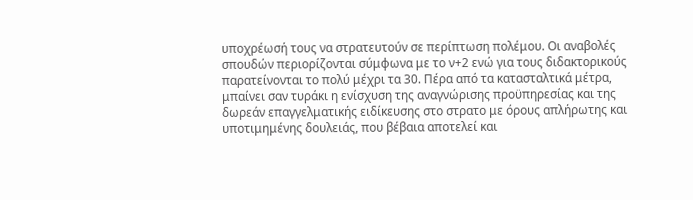υποχρέωσή τους να στρατευτούν σε περίπτωση πολέμου. Οι αναβολές σπουδών περιορίζονται σύμφωνα με το ν+2 ενώ για τους διδακτορικούς παρατείνονται το πολύ μέχρι τα 30. Πέρα από τα κατασταλτικά μέτρα, μπαίνει σαν τυράκι η ενίσχυση της αναγνώρισης προϋπηρεσίας και της δωρεάν επαγγελματικής ειδίκευσης στο στρατο με όρους απλήρωτης και υποτιμημένης δουλειάς, που βέβαια αποτελεί και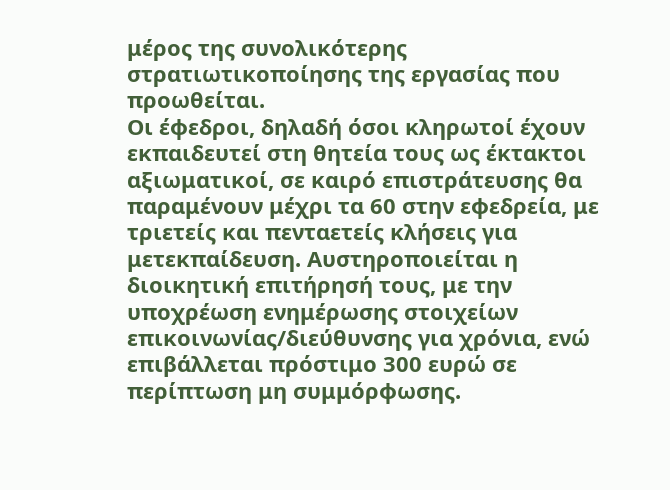μέρος της συνολικότερης στρατιωτικοποίησης της εργασίας που προωθείται.
Οι έφεδροι, δηλαδή όσοι κληρωτοί έχουν εκπαιδευτεί στη θητεία τους ως έκτακτοι αξιωματικοί, σε καιρό επιστράτευσης θα παραμένουν μέχρι τα 60 στην εφεδρεία, με τριετείς και πενταετείς κλήσεις για μετεκπαίδευση. Αυστηροποιείται η διοικητική επιτήρησή τους, με την υποχρέωση ενημέρωσης στοιχείων επικοινωνίας/διεύθυνσης για χρόνια, ενώ επιβάλλεται πρόστιμο 300 ευρώ σε περίπτωση μη συμμόρφωσης.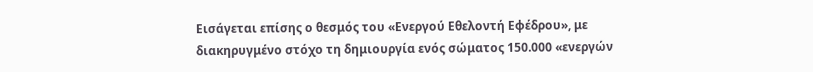Εισάγεται επίσης ο θεσμός του «Ενεργού Εθελοντή Εφέδρου», με διακηρυγμένο στόχο τη δημιουργία ενός σώματος 150.000 «ενεργών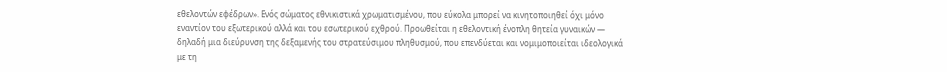εθελοντών εφέδρων». Ενός σώματος εθνικιστικά χρωματισμένου, που εύκολα μπορεί να κινητοποιηθεί όχι μόνο εναντίον του εξωτερικού αλλά και του εσωτερικού εχθρού. Προωθείται η εθελοντική ένοπλη θητεία γυναικών — δηλαδή μια διεύρυνση της δεξαμενής του στρατεύσιμου πληθυσμού, που επενδύεται και νομιμοποιείται ιδεολογικά με τη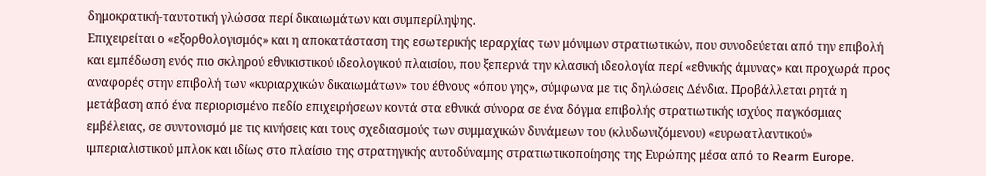δημοκρατική-ταυτοτική γλώσσα περί δικαιωμάτων και συμπερίληψης.
Επιχειρείται ο «εξορθολογισμός» και η αποκατάσταση της εσωτερικής ιεραρχίας των μόνιμων στρατιωτικών, που συνοδεύεται από την επιβολή και εμπέδωση ενός πιο σκληρού εθνικιστικού ιδεολογικού πλαισίου, που ξεπερνά την κλασική ιδεολογία περί «εθνικής άμυνας» και προχωρά προς αναφορές στην επιβολή των «κυριαρχικών δικαιωμάτων» του έθνους «όπου γης», σύμφωνα με τις δηλώσεις Δένδια. Προβάλλεται ρητά η μετάβαση από ένα περιορισμένο πεδίο επιχειρήσεων κοντά στα εθνικά σύνορα σε ένα δόγμα επιβολής στρατιωτικής ισχύος παγκόσμιας εμβέλειας, σε συντονισμό με τις κινήσεις και τους σχεδιασμούς των συμμαχικών δυνάμεων του (κλυδωνιζόμενου) «ευρωατλαντικού» ιμπεριαλιστικού μπλοκ και ιδίως στο πλαίσιο της στρατηγικής αυτοδύναμης στρατιωτικοποίησης της Ευρώπης μέσα από το Rearm Europe.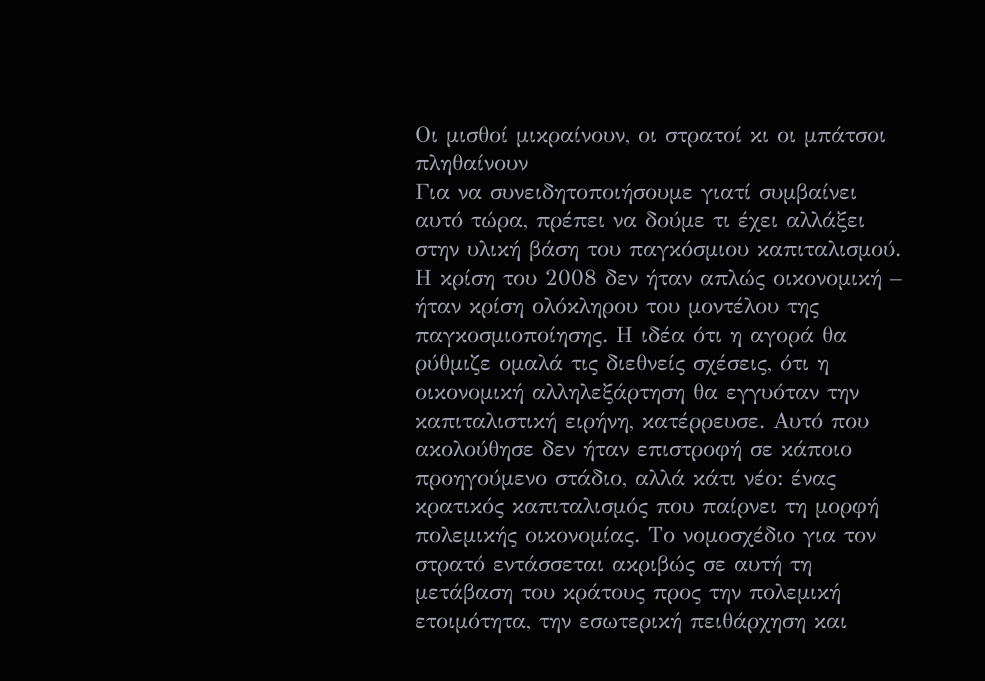Οι μισθοί μικραίνουν, οι στρατοί κι οι μπάτσοι πληθαίνουν
Για να συνειδητοποιήσουμε γιατί συμβαίνει αυτό τώρα, πρέπει να δούμε τι έχει αλλάξει στην υλική βάση του παγκόσμιου καπιταλισμού. Η κρίση του 2008 δεν ήταν απλώς οικονομική – ήταν κρίση ολόκληρου του μοντέλου της παγκοσμιοποίησης. Η ιδέα ότι η αγορά θα ρύθμιζε ομαλά τις διεθνείς σχέσεις, ότι η οικονομική αλληλεξάρτηση θα εγγυόταν την καπιταλιστική ειρήνη, κατέρρευσε. Αυτό που ακολούθησε δεν ήταν επιστροφή σε κάποιο προηγούμενο στάδιο, αλλά κάτι νέο: ένας κρατικός καπιταλισμός που παίρνει τη μορφή πολεμικής οικονομίας. Το νομοσχέδιο για τον στρατό εντάσσεται ακριβώς σε αυτή τη μετάβαση του κράτους προς την πολεμική ετοιμότητα, την εσωτερική πειθάρχηση και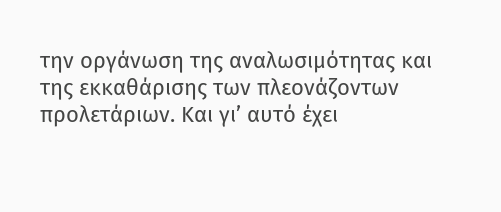την οργάνωση της αναλωσιμότητας και της εκκαθάρισης των πλεονάζοντων προλετάριων. Και γι’ αυτό έχει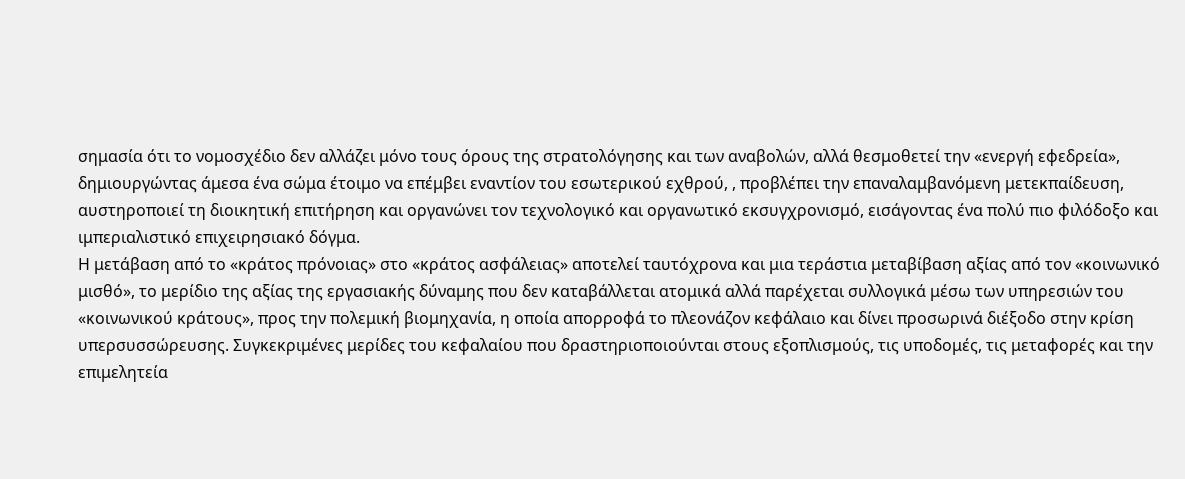σημασία ότι το νομοσχέδιο δεν αλλάζει μόνο τους όρους της στρατολόγησης και των αναβολών, αλλά θεσμοθετεί την «ενεργή εφεδρεία», δημιουργώντας άμεσα ένα σώμα έτοιμο να επέμβει εναντίον του εσωτερικού εχθρού, , προβλέπει την επαναλαμβανόμενη μετεκπαίδευση, αυστηροποιεί τη διοικητική επιτήρηση και οργανώνει τον τεχνολογικό και οργανωτικό εκσυγχρονισμό, εισάγοντας ένα πολύ πιο φιλόδοξο και ιμπεριαλιστικό επιχειρησιακό δόγμα.
Η μετάβαση από το «κράτος πρόνοιας» στο «κράτος ασφάλειας» αποτελεί ταυτόχρονα και μια τεράστια μεταβίβαση αξίας από τον «κοινωνικό μισθό», το μερίδιο της αξίας της εργασιακής δύναμης που δεν καταβάλλεται ατομικά αλλά παρέχεται συλλογικά μέσω των υπηρεσιών του «κοινωνικού κράτους», προς την πολεμική βιομηχανία, η οποία απορροφά το πλεονάζον κεφάλαιο και δίνει προσωρινά διέξοδο στην κρίση υπερσυσσώρευσης. Συγκεκριμένες μερίδες του κεφαλαίου που δραστηριοποιούνται στους εξοπλισμούς, τις υποδομές, τις μεταφορές και την επιμελητεία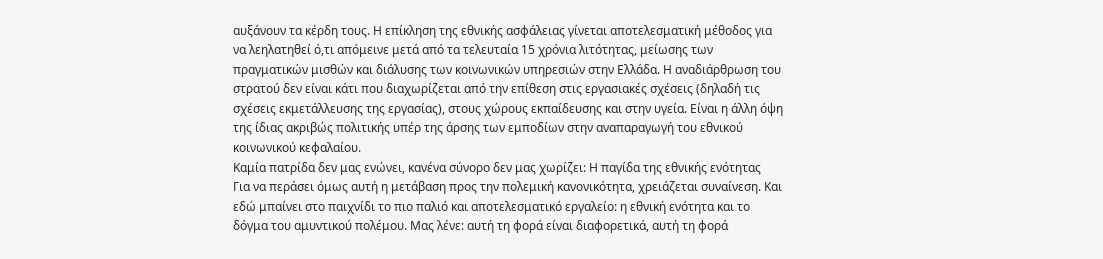αυξάνουν τα κέρδη τους. Η επίκληση της εθνικής ασφάλειας γίνεται αποτελεσματική μέθοδος για να λεηλατηθεί ό,τι απόμεινε μετά από τα τελευταία 15 χρόνια λιτότητας, μείωσης των πραγματικών μισθών και διάλυσης των κοινωνικών υπηρεσιών στην Ελλάδα. Η αναδιάρθρωση του στρατού δεν είναι κάτι που διαχωρίζεται από την επίθεση στις εργασιακές σχέσεις (δηλαδή τις σχέσεις εκμετάλλευσης της εργασίας), στους χώρους εκπαίδευσης και στην υγεία. Είναι η άλλη όψη της ίδιας ακριβώς πολιτικής υπέρ της άρσης των εμποδίων στην αναπαραγωγή του εθνικού κοινωνικού κεφαλαίου.
Καμία πατρίδα δεν μας ενώνει, κανένα σύνορο δεν μας χωρίζει: Η παγίδα της εθνικής ενότητας
Για να περάσει όμως αυτή η μετάβαση προς την πολεμική κανονικότητα, χρειάζεται συναίνεση. Και εδώ μπαίνει στο παιχνίδι το πιο παλιό και αποτελεσματικό εργαλείο: η εθνική ενότητα και το δόγμα του αμυντικού πολέμου. Μας λένε: αυτή τη φορά είναι διαφορετικά, αυτή τη φορά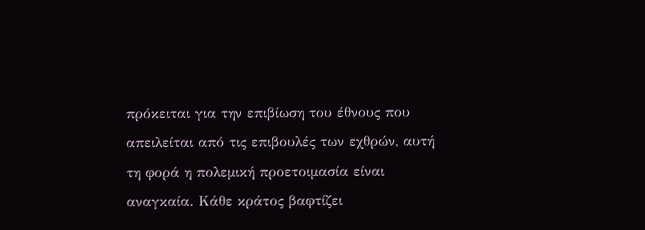πρόκειται για την επιβίωση του έθνους που απειλείται από τις επιβουλές των εχθρών, αυτή τη φορά η πολεμική προετοιμασία είναι αναγκαία. Κάθε κράτος βαφτίζει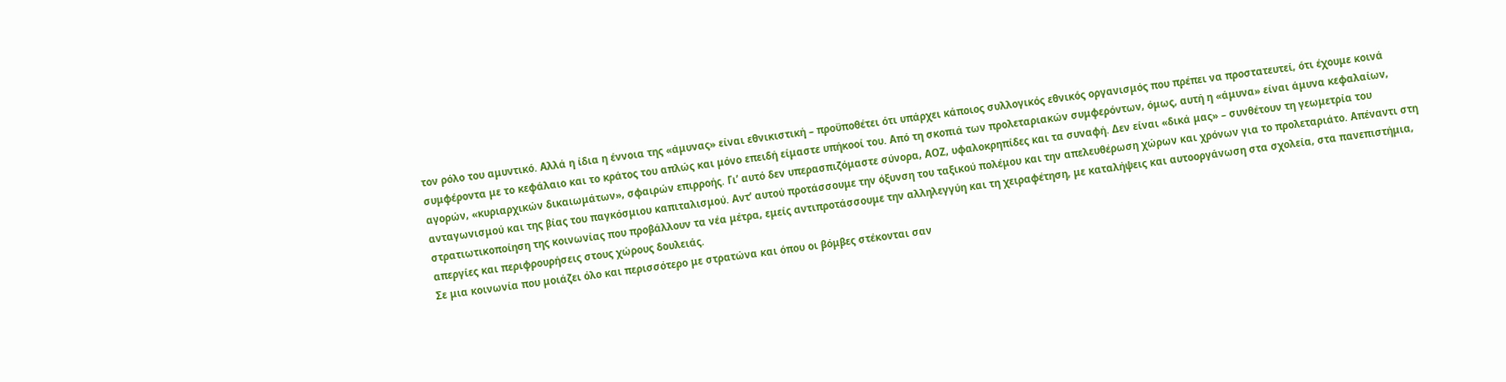τον ρόλο του αμυντικό. Αλλά η ίδια η έννοια της «άμυνας» είναι εθνικιστική – προϋποθέτει ότι υπάρχει κάποιος συλλογικός εθνικός οργανισμός που πρέπει να προστατευτεί, ότι έχουμε κοινά συμφέροντα με το κεφάλαιο και το κράτος του απλώς και μόνο επειδή είμαστε υπήκοοί του. Από τη σκοπιά των προλεταριακών συμφερόντων, όμως, αυτή η «άμυνα» είναι άμυνα κεφαλαίων, αγορών, «κυριαρχικών δικαιωμάτων», σφαιρών επιρροής. Γι’ αυτό δεν υπερασπιζόμαστε σύνορα, ΑΟΖ, υφαλοκρηπίδες και τα συναφή. Δεν είναι «δικά μας» – συνθέτουν τη γεωμετρία του ανταγωνισμού και της βίας του παγκόσμιου καπιταλισμού. Αντ’ αυτού προτάσσουμε την όξυνση του ταξικού πολέμου και την απελευθέρωση χώρων και χρόνων για το προλεταριάτο. Απέναντι στη στρατιωτικοποίηση της κοινωνίας που προβάλλουν τα νέα μέτρα, εμείς αντιπροτάσσουμε την αλληλεγγύη και τη χειραφέτηση, με καταλήψεις και αυτοοργάνωση στα σχολεία, στα πανεπιστήμια, απεργίες και περιφρουρήσεις στους χώρους δουλειάς.
Σε μια κοινωνία που μοιάζει όλο και περισσότερο με στρατώνα και όπου οι βόμβες στέκονται σαν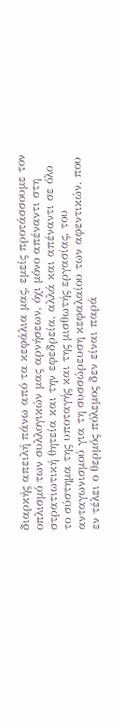διαρκής απειλή πάνω από τα κεφάλια μας, εμείς προτάσσουμε τον οπλισμό των συλλογικών μας αρνήσεων, όχι μόνο απέναντι στη στρατιωτική θητεία και την εφεδρεία, αλλά και απέναντι σε όλο το σύστημα της υποταγής και της μισθωτής εργασίας, του ανταγωνισμού για τη συσσώρευση κεφαλαίου των αφεντικών, που εν τέλει ο θερμός πόλεμος δεν είναι παρά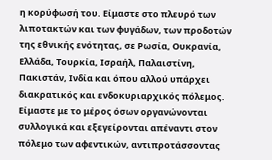η κορύφωσή του. Είμαστε στο πλευρό των λιποτακτών και των φυγάδων, των προδοτών της εθνικής ενότητας, σε Ρωσία, Ουκρανία, Ελλάδα, Τουρκία, Ισραήλ, Παλαιστίνη, Πακιστάν, Ινδία και όπου αλλού υπάρχει διακρατικός και ενδοκυριαρχικός πόλεμος. Είμαστε με το μέρος όσων οργανώνονται συλλογικά και εξεγείρονται απέναντι στον πόλεμο των αφεντικών, αντιπροτάσσοντας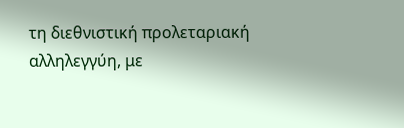τη διεθνιστική προλεταριακή αλληλεγγύη, με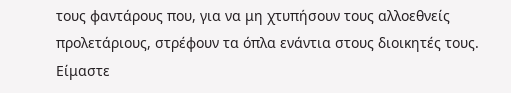τους φαντάρους που, για να μη χτυπήσουν τους αλλοεθνείς προλετάριους, στρέφουν τα όπλα ενάντια στους διοικητές τους. Είμαστε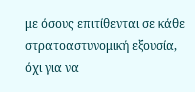με όσους επιτίθενται σε κάθε στρατοαστυνομική εξουσία, όχι για να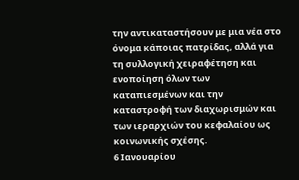την αντικαταστήσουν με μια νέα στο όνομα κάποιας πατρίδας, αλλά για τη συλλογική χειραφέτηση και ενοποίηση όλων των καταπιεσμένων και την καταστροφή των διαχωρισμών και των ιεραρχιών του κεφαλαίου ως κοινωνικής σχέσης.
6 Ιανουαρίου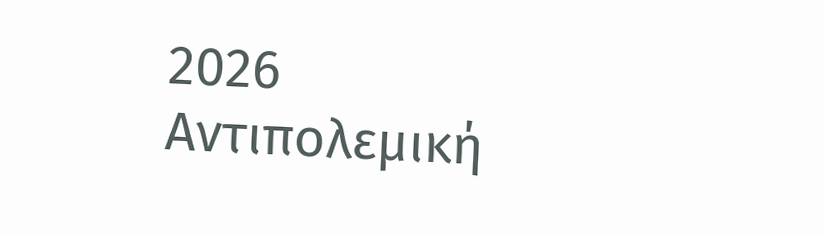2026
Αντιπολεμική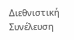Διεθνιστική Συνέλευση